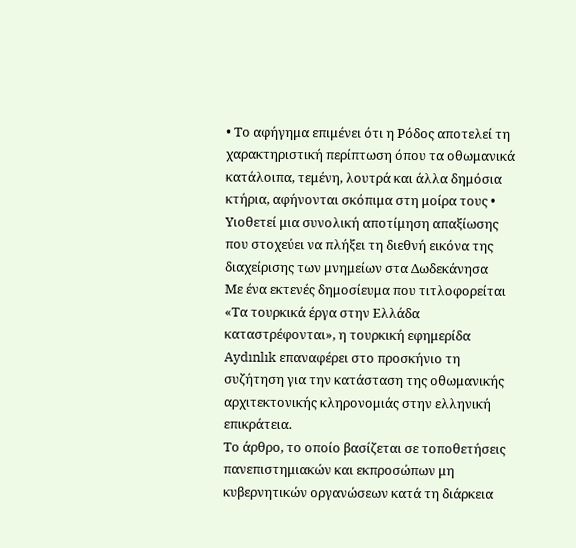• Το αφήγημα επιμένει ότι η Ρόδος αποτελεί τη χαρακτηριστική περίπτωση όπου τα οθωμανικά κατάλοιπα, τεμένη, λουτρά και άλλα δημόσια κτήρια, αφήνονται σκόπιμα στη μοίρα τους • Υιοθετεί μια συνολική αποτίμηση απαξίωσης που στοχεύει να πλήξει τη διεθνή εικόνα της διαχείρισης των μνημείων στα Δωδεκάνησα
Με ένα εκτενές δημοσίευμα που τιτλοφορείται «Τα τουρκικά έργα στην Ελλάδα καταστρέφονται», η τουρκική εφημερίδα Aydınlık επαναφέρει στο προσκήνιο τη συζήτηση για την κατάσταση της οθωμανικής αρχιτεκτονικής κληρονομιάς στην ελληνική επικράτεια.
Το άρθρο, το οποίο βασίζεται σε τοποθετήσεις πανεπιστημιακών και εκπροσώπων μη κυβερνητικών οργανώσεων κατά τη διάρκεια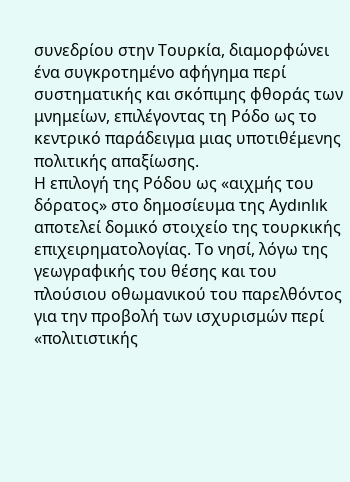συνεδρίου στην Τουρκία, διαμορφώνει ένα συγκροτημένο αφήγημα περί συστηματικής και σκόπιμης φθοράς των μνημείων, επιλέγοντας τη Ρόδο ως το κεντρικό παράδειγμα μιας υποτιθέμενης πολιτικής απαξίωσης.
Η επιλογή της Ρόδου ως «αιχμής του δόρατος» στο δημοσίευμα της Aydınlık αποτελεί δομικό στοιχείο της τουρκικής επιχειρηματολογίας. Το νησί, λόγω της γεωγραφικής του θέσης και του πλούσιου οθωμανικού του παρελθόντος για την προβολή των ισχυρισμών περί «πολιτιστικής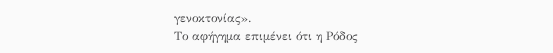γενοκτονίας».
Το αφήγημα επιμένει ότι η Ρόδος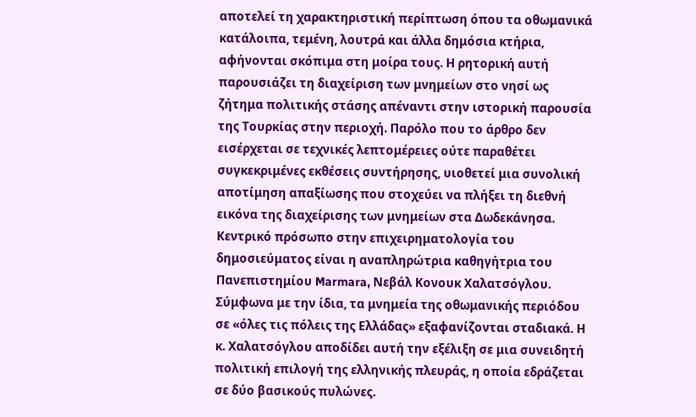αποτελεί τη χαρακτηριστική περίπτωση όπου τα οθωμανικά κατάλοιπα, τεμένη, λουτρά και άλλα δημόσια κτήρια, αφήνονται σκόπιμα στη μοίρα τους. Η ρητορική αυτή παρουσιάζει τη διαχείριση των μνημείων στο νησί ως ζήτημα πολιτικής στάσης απέναντι στην ιστορική παρουσία της Τουρκίας στην περιοχή. Παρόλο που το άρθρο δεν εισέρχεται σε τεχνικές λεπτομέρειες ούτε παραθέτει συγκεκριμένες εκθέσεις συντήρησης, υιοθετεί μια συνολική αποτίμηση απαξίωσης που στοχεύει να πλήξει τη διεθνή εικόνα της διαχείρισης των μνημείων στα Δωδεκάνησα.
Κεντρικό πρόσωπο στην επιχειρηματολογία του δημοσιεύματος είναι η αναπληρώτρια καθηγήτρια του Πανεπιστημίου Marmara, Νεβάλ Κονουκ Χαλατσόγλου. Σύμφωνα με την ίδια, τα μνημεία της οθωμανικής περιόδου σε «όλες τις πόλεις της Ελλάδας» εξαφανίζονται σταδιακά. Η κ. Χαλατσόγλου αποδίδει αυτή την εξέλιξη σε μια συνειδητή πολιτική επιλογή της ελληνικής πλευράς, η οποία εδράζεται σε δύο βασικούς πυλώνες.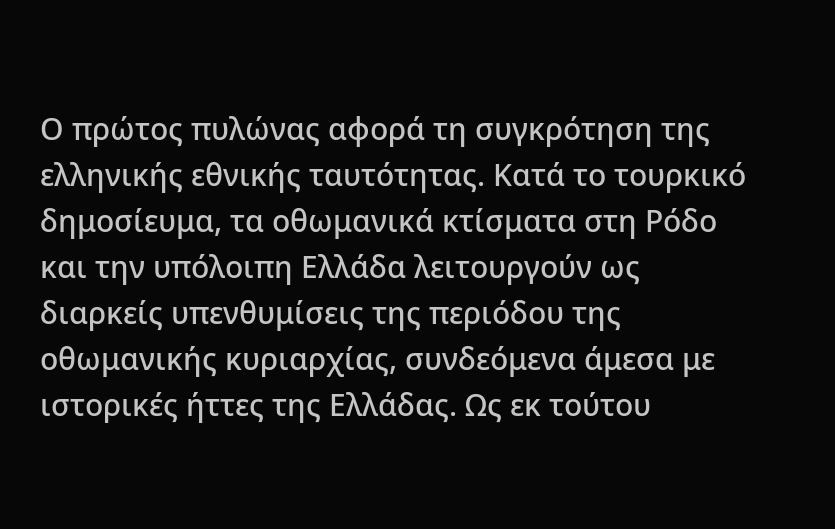Ο πρώτος πυλώνας αφορά τη συγκρότηση της ελληνικής εθνικής ταυτότητας. Κατά το τουρκικό δημοσίευμα, τα οθωμανικά κτίσματα στη Ρόδο και την υπόλοιπη Ελλάδα λειτουργούν ως διαρκείς υπενθυμίσεις της περιόδου της οθωμανικής κυριαρχίας, συνδεόμενα άμεσα με ιστορικές ήττες της Ελλάδας. Ως εκ τούτου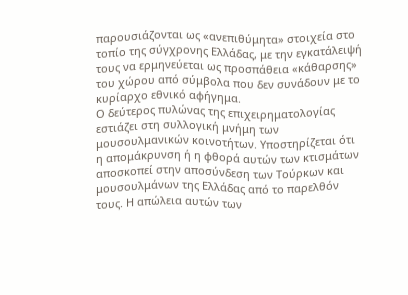παρουσιάζονται ως «ανεπιθύμητα» στοιχεία στο τοπίο της σύγχρονης Ελλάδας, με την εγκατάλειψή τους να ερμηνεύεται ως προσπάθεια «κάθαρσης» του χώρου από σύμβολα που δεν συνάδουν με το κυρίαρχο εθνικό αφήγημα.
Ο δεύτερος πυλώνας της επιχειρηματολογίας εστιάζει στη συλλογική μνήμη των μουσουλμανικών κοινοτήτων. Υποστηρίζεται ότι η απομάκρυνση ή η φθορά αυτών των κτισμάτων αποσκοπεί στην αποσύνδεση των Τούρκων και μουσουλμάνων της Ελλάδας από το παρελθόν τους. Η απώλεια αυτών των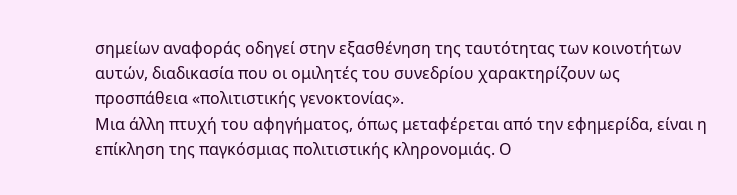σημείων αναφοράς οδηγεί στην εξασθένηση της ταυτότητας των κοινοτήτων αυτών, διαδικασία που οι ομιλητές του συνεδρίου χαρακτηρίζουν ως προσπάθεια «πολιτιστικής γενοκτονίας».
Μια άλλη πτυχή του αφηγήματος, όπως μεταφέρεται από την εφημερίδα, είναι η επίκληση της παγκόσμιας πολιτιστικής κληρονομιάς. Ο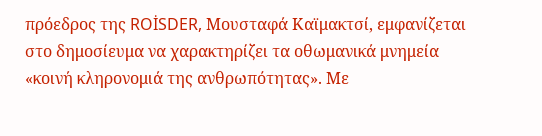πρόεδρος της ROİSDER, Μουσταφά Καϊμακτσί, εμφανίζεται στο δημοσίευμα να χαρακτηρίζει τα οθωμανικά μνημεία «κοινή κληρονομιά της ανθρωπότητας». Με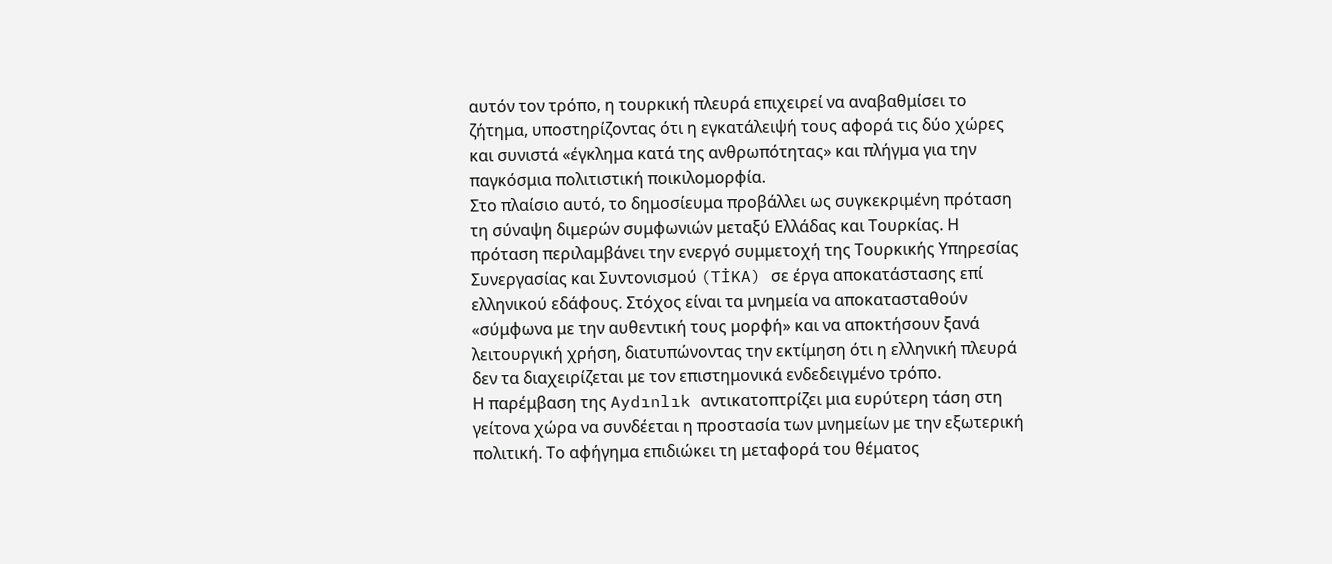αυτόν τον τρόπο, η τουρκική πλευρά επιχειρεί να αναβαθμίσει το ζήτημα, υποστηρίζοντας ότι η εγκατάλειψή τους αφορά τις δύο χώρες και συνιστά «έγκλημα κατά της ανθρωπότητας» και πλήγμα για την παγκόσμια πολιτιστική ποικιλομορφία.
Στο πλαίσιο αυτό, το δημοσίευμα προβάλλει ως συγκεκριμένη πρόταση τη σύναψη διμερών συμφωνιών μεταξύ Ελλάδας και Τουρκίας. Η πρόταση περιλαμβάνει την ενεργό συμμετοχή της Τουρκικής Υπηρεσίας Συνεργασίας και Συντονισμού (TİKA) σε έργα αποκατάστασης επί ελληνικού εδάφους. Στόχος είναι τα μνημεία να αποκατασταθούν «σύμφωνα με την αυθεντική τους μορφή» και να αποκτήσουν ξανά λειτουργική χρήση, διατυπώνοντας την εκτίμηση ότι η ελληνική πλευρά δεν τα διαχειρίζεται με τον επιστημονικά ενδεδειγμένο τρόπο.
Η παρέμβαση της Aydınlık αντικατοπτρίζει μια ευρύτερη τάση στη γείτονα χώρα να συνδέεται η προστασία των μνημείων με την εξωτερική πολιτική. Το αφήγημα επιδιώκει τη μεταφορά του θέματος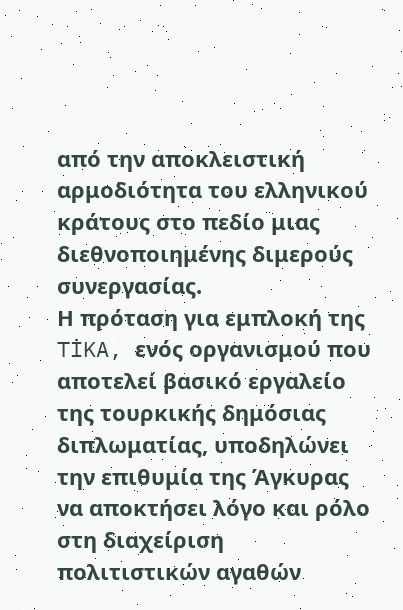από την αποκλειστική αρμοδιότητα του ελληνικού κράτους στο πεδίο μιας διεθνοποιημένης διμερούς συνεργασίας.
Η πρόταση για εμπλοκή της TİKA, ενός οργανισμού που αποτελεί βασικό εργαλείο της τουρκικής δημόσιας διπλωματίας, υποδηλώνει την επιθυμία της Άγκυρας να αποκτήσει λόγο και ρόλο στη διαχείριση πολιτιστικών αγαθών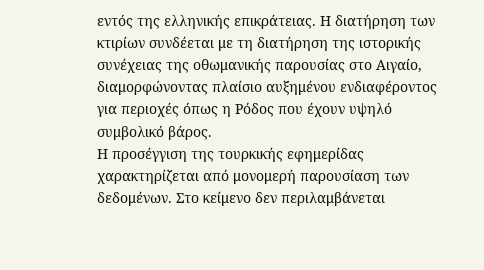εντός της ελληνικής επικράτειας. Η διατήρηση των κτιρίων συνδέεται με τη διατήρηση της ιστορικής συνέχειας της οθωμανικής παρουσίας στο Αιγαίο, διαμορφώνοντας πλαίσιο αυξημένου ενδιαφέροντος για περιοχές όπως η Ρόδος που έχουν υψηλό συμβολικό βάρος.
Η προσέγγιση της τουρκικής εφημερίδας χαρακτηρίζεται από μονομερή παρουσίαση των δεδομένων. Στο κείμενο δεν περιλαμβάνεται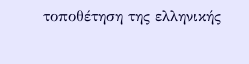τοποθέτηση της ελληνικής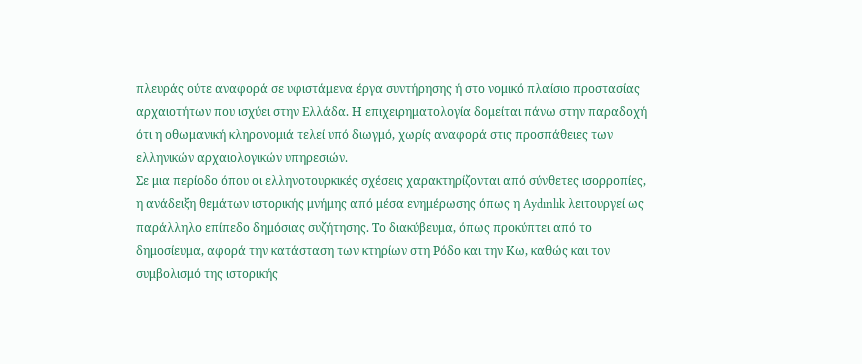πλευράς ούτε αναφορά σε υφιστάμενα έργα συντήρησης ή στο νομικό πλαίσιο προστασίας αρχαιοτήτων που ισχύει στην Ελλάδα. Η επιχειρηματολογία δομείται πάνω στην παραδοχή ότι η οθωμανική κληρονομιά τελεί υπό διωγμό, χωρίς αναφορά στις προσπάθειες των ελληνικών αρχαιολογικών υπηρεσιών.
Σε μια περίοδο όπου οι ελληνοτουρκικές σχέσεις χαρακτηρίζονται από σύνθετες ισορροπίες, η ανάδειξη θεμάτων ιστορικής μνήμης από μέσα ενημέρωσης όπως η Aydınlık λειτουργεί ως παράλληλο επίπεδο δημόσιας συζήτησης. Το διακύβευμα, όπως προκύπτει από το δημοσίευμα, αφορά την κατάσταση των κτηρίων στη Ρόδο και την Κω, καθώς και τον συμβολισμό της ιστορικής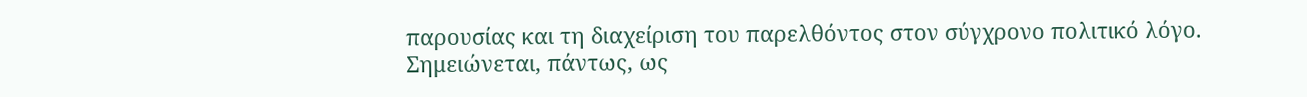παρουσίας και τη διαχείριση του παρελθόντος στον σύγχρονο πολιτικό λόγο.
Σημειώνεται, πάντως, ως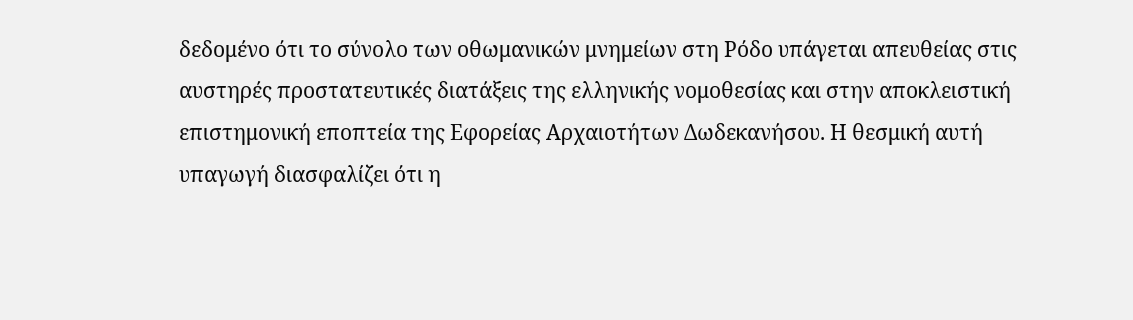δεδομένο ότι το σύνολο των οθωμανικών μνημείων στη Ρόδο υπάγεται απευθείας στις αυστηρές προστατευτικές διατάξεις της ελληνικής νομοθεσίας και στην αποκλειστική επιστημονική εποπτεία της Εφορείας Αρχαιοτήτων Δωδεκανήσου. Η θεσμική αυτή υπαγωγή διασφαλίζει ότι η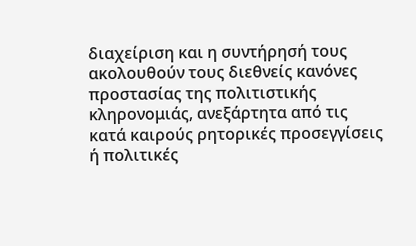διαχείριση και η συντήρησή τους ακολουθούν τους διεθνείς κανόνες προστασίας της πολιτιστικής κληρονομιάς, ανεξάρτητα από τις κατά καιρούς ρητορικές προσεγγίσεις ή πολιτικές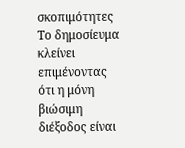σκοπιμότητες
Το δημοσίευμα κλείνει επιμένοντας ότι η μόνη βιώσιμη διέξοδος είναι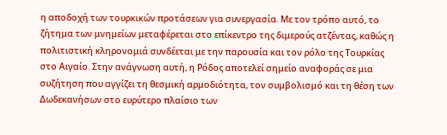η αποδοχή των τουρκικών προτάσεων για συνεργασία. Με τον τρόπο αυτό, το ζήτημα των μνημείων μεταφέρεται στο επίκεντρο της διμερούς ατζέντας, καθώς η πολιτιστική κληρονομιά συνδέεται με την παρουσία και τον ρόλο της Τουρκίας στο Αιγαίο. Στην ανάγνωση αυτή, η Ρόδος αποτελεί σημείο αναφοράς σε μια συζήτηση που αγγίζει τη θεσμική αρμοδιότητα, τον συμβολισμό και τη θέση των Δωδεκανήσων στο ευρύτερο πλαίσιο των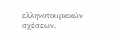ελληνοτουρκικών σχέσεων.